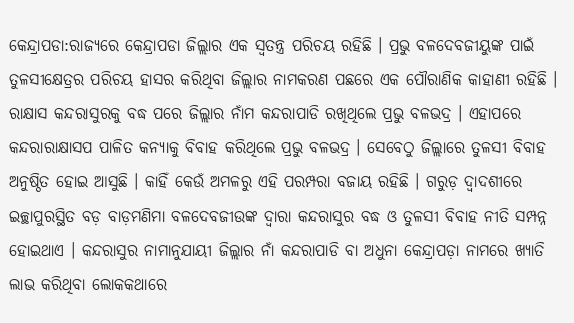କେନ୍ଦ୍ରାପଡା:ରାଜ୍ୟରେ କେନ୍ଦ୍ରାପଡା ଜିଲ୍ଲାର ଏକ ସ୍ବତନ୍ତ୍ର ପରିଚୟ ରହିଛି । ପ୍ରଭୁ ବଳଦେବଜୀୟୁଙ୍କ ପାଇଁ ତୁଳସୀକ୍ଷେତ୍ରର ପରିଚୟ ହାସର କରିଥିବା ଜିଲ୍ଲାର ନାମକରଣ ପଛରେ ଏକ ପୌରାଣିକ କାହାଣୀ ରହିଛି । ରାକ୍ଷାସ କନ୍ଦରାସୁରକୁ ବଦ୍ଧ ପରେ ଜିଲ୍ଲାର ନାଁମ କନ୍ଦରାପାଡି ରଖିଥିଲେ ପ୍ରଭୁ ବଳଭଦ୍ର । ଏହାପରେ କନ୍ଦରାରାକ୍ଷାସପ ପାଳିତ କନ୍ୟାକୁ ବିବାହ କରିଥିଲେ ପ୍ରଭୁ ବଳଭଦ୍ର । ସେବେଠୁ ଜିଲ୍ଲାରେ ତୁଳସୀ ବିବାହ ଅନୁଷ୍ଠିତ ହୋଇ ଆସୁଛି । କାହିଁ କେଉଁ ଅମଳରୁ ଏହି ପରମ୍ପରା ବଜାୟ ରହିଛି । ଗରୁଡ଼ ଦ୍ୱାଦଶୀରେ ଇଚ୍ଛାପୁରସ୍ଥିତ ବଡ଼ ବାଡ଼ମଣିମା ବଳଦେବଜୀଉଙ୍କ ଦ୍ୱାରା କନ୍ଦରାସୁର ବଦ୍ଧ ଓ ତୁଳସୀ ବିବାହ ନୀତି ସମ୍ପନ୍ନ ହୋଇଥାଏ । କନ୍ଦରାସୁର ନାମାନୁଯାୟୀ ଜିଲ୍ଲାର ନାଁ କନ୍ଦରାପାଡି ବା ଅଧୁନା କେନ୍ଦ୍ରାପଡ଼ା ନାମରେ ଖ୍ୟାତି ଲାଭ କରିଥିବା ଲୋକକଥାରେ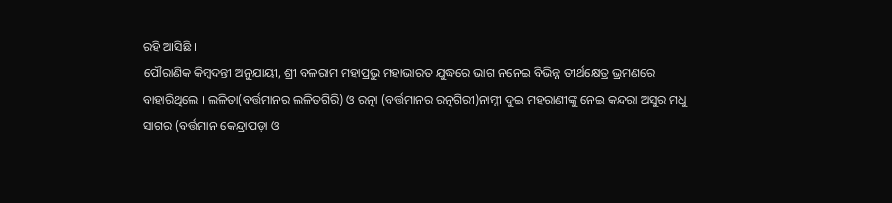ରହି ଆସିଛି ।
ପୌରାଣିକ କିମ୍ବଦନ୍ତୀ ଅନୁଯାୟୀ, ଶ୍ରୀ ବଳରାମ ମହାପ୍ରଭୁ ମହାଭାରତ ଯୁଦ୍ଧରେ ଭାଗ ନନେଇ ବିଭିନ୍ନ ତୀର୍ଥକ୍ଷେତ୍ର ଭ୍ରମଣରେ ବାହାରିଥିଲେ । ଲଳିତା(ବର୍ତ୍ତମାନର ଲଳିତଗିରି) ଓ ରତ୍ନା (ବର୍ତ୍ତମାନର ରତ୍ନଗିରୀ)ନାମ୍ନୀ ଦୁଇ ମହରାଣୀଙ୍କୁ ନେଇ କନ୍ଦରା ଅସୁର ମଧୁ ସାଗର (ବର୍ତ୍ତମାନ କେନ୍ଦ୍ରାପଡ଼ା ଓ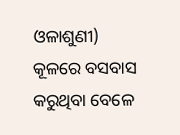ଓଳାଶୁଣୀ) କୂଳରେ ବସବାସ କରୁଥିବା ବେଳେ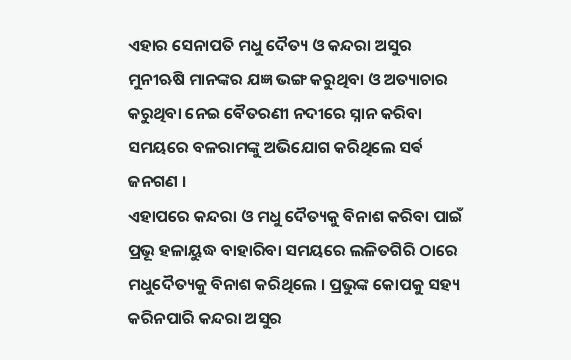ଏହାର ସେନାପତି ମଧୁ ଦୈତ୍ୟ ଓ କନ୍ଦରା ଅସୁର ମୁନୀଋଷି ମାନଙ୍କର ଯଜ୍ଞ ଭଙ୍ଗ କରୁଥିବା ଓ ଅତ୍ୟାଚାର କରୁଥିବା ନେଇ ବୈତରଣୀ ନଦୀରେ ସ୍ନାନ କରିବା ସମୟରେ ବଳରାମଙ୍କୁ ଅଭିଯୋଗ କରିଥିଲେ ସର୍ଵ ଜନଗଣ ।
ଏହାପରେ କନ୍ଦରା ଓ ମଧୁ ଦୈତ୍ୟକୁ ବିନାଶ କରିବା ପାଇଁ ପ୍ରଭୂ ହଳାୟୁଦ୍ଧ ବାହାରିବା ସମୟରେ ଲଳିତଗିରି ଠାରେ ମଧୁଦୈତ୍ୟକୁ ବିନାଶ କରିଥିଲେ । ପ୍ରଭୁଙ୍କ କୋପକୁ ସହ୍ୟ କରିନପାରି କନ୍ଦରା ଅସୁର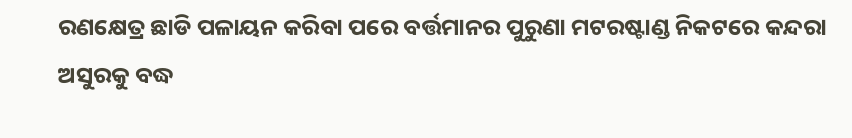ରଣକ୍ଷେତ୍ର ଛାଡି ପଳାୟନ କରିବା ପରେ ବର୍ତ୍ତମାନର ପୁରୁଣା ମଟରଷ୍ଟାଣ୍ଡ ନିକଟରେ କନ୍ଦରା ଅସୁରକୁ ବଦ୍ଧ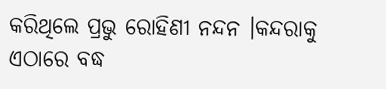କରିଥିଲେ ପ୍ରଭୁ ରୋହିଣୀ ନନ୍ଦନ ।କନ୍ଦରାକୁ ଏଠାରେ ବଦ୍ଧ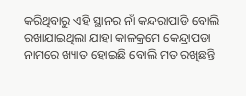କରିଥିବାରୁ ଏହି ସ୍ଥାନର ନାଁ କନ୍ଦରାପାଡି ବୋଲି ରଖାଯାଇଥିଲା ଯାହା କାଳକ୍ରମେ କେନ୍ଦ୍ରାପଡା ନାମରେ ଖ୍ୟାତ ହୋଇଛି ବୋଲି ମତ ରଖିଛନ୍ତି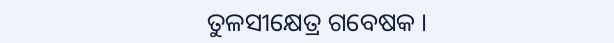ତୁଳସୀକ୍ଷେତ୍ର ଗବେଷକ ।